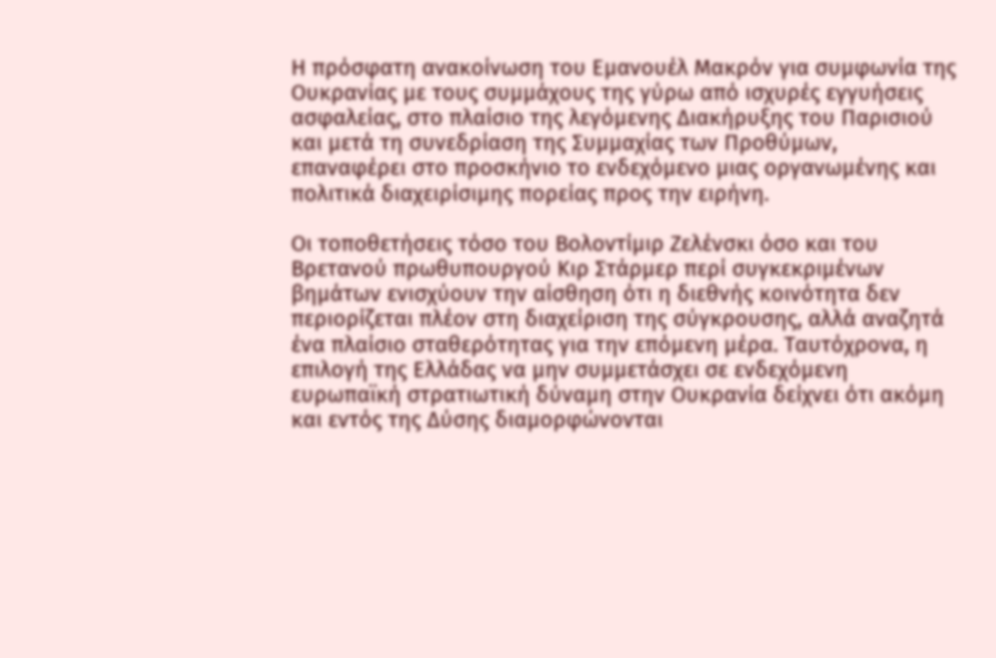Η πρόσφατη ανακοίνωση του Εμανουέλ Μακρόν για συμφωνία της Ουκρανίας με τους συμμάχους της γύρω από ισχυρές εγγυήσεις ασφαλείας, στο πλαίσιο της λεγόμενης Διακήρυξης του Παρισιού και μετά τη συνεδρίαση της Συμμαχίας των Προθύμων, επαναφέρει στο προσκήνιο το ενδεχόμενο μιας οργανωμένης και πολιτικά διαχειρίσιμης πορείας προς την ειρήνη.

Οι τοποθετήσεις τόσο του Βολοντίμιρ Ζελένσκι όσο και του Βρετανού πρωθυπουργού Κιρ Στάρμερ περί συγκεκριμένων βημάτων ενισχύουν την αίσθηση ότι η διεθνής κοινότητα δεν περιορίζεται πλέον στη διαχείριση της σύγκρουσης, αλλά αναζητά ένα πλαίσιο σταθερότητας για την επόμενη μέρα. Ταυτόχρονα, η επιλογή της Ελλάδας να μην συμμετάσχει σε ενδεχόμενη ευρωπαϊκή στρατιωτική δύναμη στην Ουκρανία δείχνει ότι ακόμη και εντός της Δύσης διαμορφώνονται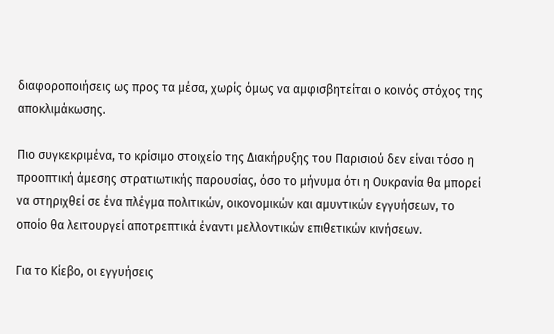διαφοροποιήσεις ως προς τα μέσα, χωρίς όμως να αμφισβητείται ο κοινός στόχος της αποκλιμάκωσης.

Πιο συγκεκριμένα, το κρίσιμο στοιχείο της Διακήρυξης του Παρισιού δεν είναι τόσο η προοπτική άμεσης στρατιωτικής παρουσίας, όσο το μήνυμα ότι η Ουκρανία θα μπορεί να στηριχθεί σε ένα πλέγμα πολιτικών, οικονομικών και αμυντικών εγγυήσεων, το οποίο θα λειτουργεί αποτρεπτικά έναντι μελλοντικών επιθετικών κινήσεων.

Για το Κίεβο, οι εγγυήσεις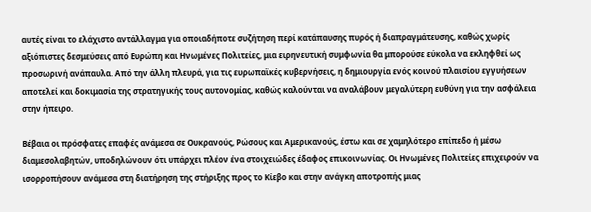αυτές είναι το ελάχιστο αντάλλαγμα για οποιαδήποτε συζήτηση περί κατάπαυσης πυρός ή διαπραγμάτευσης, καθώς χωρίς αξιόπιστες δεσμεύσεις από Ευρώπη και Ηνωμένες Πολιτείες, μια ειρηνευτική συμφωνία θα μπορούσε εύκολα να εκληφθεί ως προσωρινή ανάπαυλα. Από την άλλη πλευρά, για τις ευρωπαϊκές κυβερνήσεις, η δημιουργία ενός κοινού πλαισίου εγγυήσεων αποτελεί και δοκιμασία της στρατηγικής τους αυτονομίας, καθώς καλούνται να αναλάβουν μεγαλύτερη ευθύνη για την ασφάλεια στην ήπειρο.

Βέβαια οι πρόσφατες επαφές ανάμεσα σε Ουκρανούς, Ρώσους και Αμερικανούς, έστω και σε χαμηλότερο επίπεδο ή μέσω διαμεσολαβητών, υποδηλώνουν ότι υπάρχει πλέον ένα στοιχειώδες έδαφος επικοινωνίας. Οι Ηνωμένες Πολιτείες επιχειρούν να ισορροπήσουν ανάμεσα στη διατήρηση της στήριξης προς το Κίεβο και στην ανάγκη αποτροπής μιας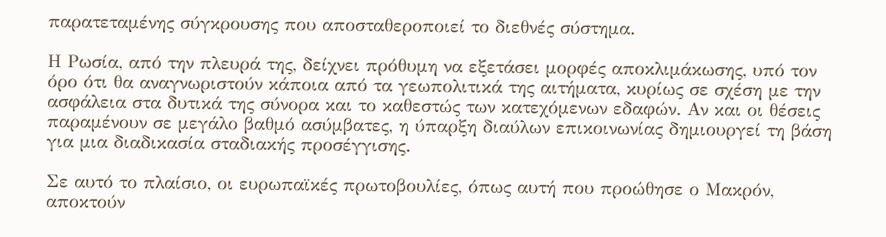παρατεταμένης σύγκρουσης που αποσταθεροποιεί το διεθνές σύστημα.

Η Ρωσία, από την πλευρά της, δείχνει πρόθυμη να εξετάσει μορφές αποκλιμάκωσης, υπό τον όρο ότι θα αναγνωριστούν κάποια από τα γεωπολιτικά της αιτήματα, κυρίως σε σχέση με την ασφάλεια στα δυτικά της σύνορα και το καθεστώς των κατεχόμενων εδαφών. Αν και οι θέσεις παραμένουν σε μεγάλο βαθμό ασύμβατες, η ύπαρξη διαύλων επικοινωνίας δημιουργεί τη βάση για μια διαδικασία σταδιακής προσέγγισης.

Σε αυτό το πλαίσιο, οι ευρωπαϊκές πρωτοβουλίες, όπως αυτή που προώθησε ο Μακρόν, αποκτούν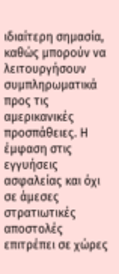ιδιαίτερη σημασία, καθώς μπορούν να λειτουργήσουν συμπληρωματικά προς τις αμερικανικές προσπάθειες. Η έμφαση στις εγγυήσεις ασφαλείας και όχι σε άμεσες στρατιωτικές αποστολές επιτρέπει σε χώρες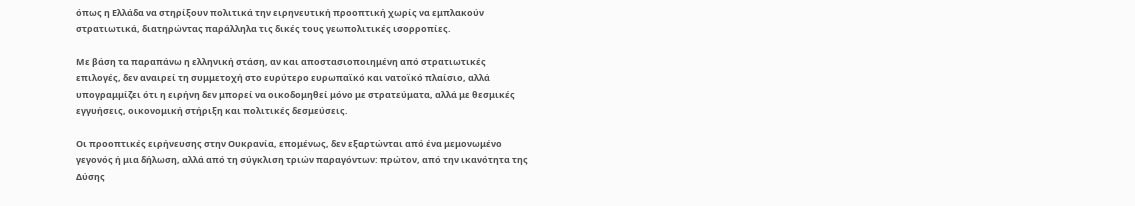όπως η Ελλάδα να στηρίξουν πολιτικά την ειρηνευτική προοπτική χωρίς να εμπλακούν στρατιωτικά, διατηρώντας παράλληλα τις δικές τους γεωπολιτικές ισορροπίες.

Με βάση τα παραπάνω η ελληνική στάση, αν και αποστασιοποιημένη από στρατιωτικές επιλογές, δεν αναιρεί τη συμμετοχή στο ευρύτερο ευρωπαϊκό και νατοϊκό πλαίσιο, αλλά υπογραμμίζει ότι η ειρήνη δεν μπορεί να οικοδομηθεί μόνο με στρατεύματα, αλλά με θεσμικές εγγυήσεις, οικονομική στήριξη και πολιτικές δεσμεύσεις.

Οι προοπτικές ειρήνευσης στην Ουκρανία, επομένως, δεν εξαρτώνται από ένα μεμονωμένο γεγονός ή μια δήλωση, αλλά από τη σύγκλιση τριών παραγόντων: πρώτον, από την ικανότητα της Δύσης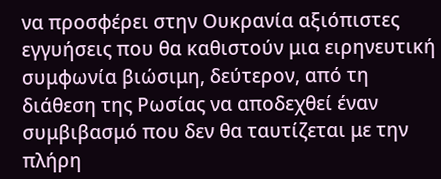να προσφέρει στην Ουκρανία αξιόπιστες εγγυήσεις που θα καθιστούν μια ειρηνευτική συμφωνία βιώσιμη, δεύτερον, από τη διάθεση της Ρωσίας να αποδεχθεί έναν συμβιβασμό που δεν θα ταυτίζεται με την πλήρη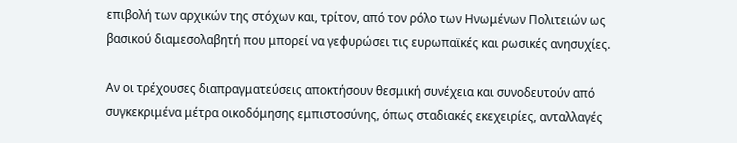επιβολή των αρχικών της στόχων και, τρίτον, από τον ρόλο των Ηνωμένων Πολιτειών ως βασικού διαμεσολαβητή που μπορεί να γεφυρώσει τις ευρωπαϊκές και ρωσικές ανησυχίες.

Αν οι τρέχουσες διαπραγματεύσεις αποκτήσουν θεσμική συνέχεια και συνοδευτούν από συγκεκριμένα μέτρα οικοδόμησης εμπιστοσύνης, όπως σταδιακές εκεχειρίες, ανταλλαγές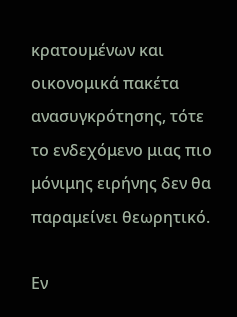κρατουμένων και οικονομικά πακέτα ανασυγκρότησης, τότε το ενδεχόμενο μιας πιο μόνιμης ειρήνης δεν θα παραμείνει θεωρητικό.

Εν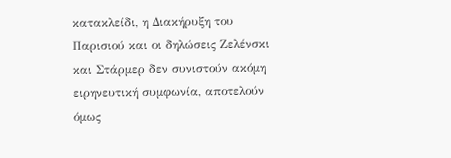κατακλείδι, η Διακήρυξη του Παρισιού και οι δηλώσεις Ζελένσκι και Στάρμερ δεν συνιστούν ακόμη ειρηνευτική συμφωνία, αποτελούν όμως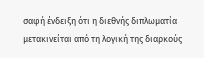σαφή ένδειξη ότι η διεθνής διπλωματία μετακινείται από τη λογική της διαρκούς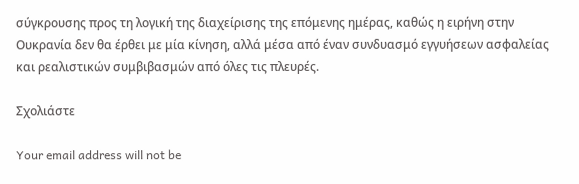σύγκρουσης προς τη λογική της διαχείρισης της επόμενης ημέρας, καθώς η ειρήνη στην Ουκρανία δεν θα έρθει με μία κίνηση, αλλά μέσα από έναν συνδυασμό εγγυήσεων ασφαλείας και ρεαλιστικών συμβιβασμών από όλες τις πλευρές.

Σχολιάστε

Your email address will not be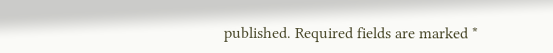published. Required fields are marked *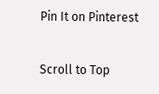Pin It on Pinterest

Scroll to Top